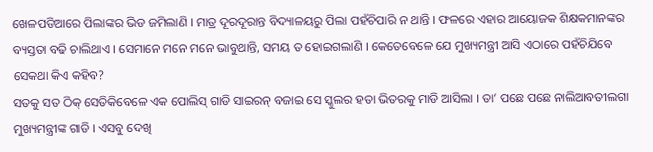ଖେଳପଡିଆରେ ପିଲାଙ୍କର ଭିଡ ଜମିଲାଣି । ମାତ୍ର ଦୂରଦୂରାନ୍ତ ବିଦ୍ୟାଳୟରୁ ପିଲା ପହଁଚିପାରି ନ ଥାନ୍ତି । ଫଳରେ ଏହାର ଆୟୋଜକ ଶିକ୍ଷକମାନଙ୍କର ବ୍ୟସ୍ତତା ବଢି ଚାଲିଥାଏ । ସେମାନେ ମନେ ମନେ ଭାବୁଥାନ୍ତି, ସମୟ ତ ହୋଇଗଲାଣି । କେତେବେଳେ ଯେ ମୁଖ୍ୟମନ୍ତ୍ରୀ ଆସି ଏଠାରେ ପହଁଚିଯିବେ ସେକଥା କିଏ କହିବ?
ସତକୁ ସତ ଠିକ୍ ସେତିକିବେଳେ ଏକ ପୋଲିସ୍ ଗାଡି ସାଇରନ୍ ବଜାଇ ସେ ସ୍କୁଲର ହତା ଭିତରକୁ ମାଡି ଆସିଲା । ତା’ ପଛେ ପଛେ ନାଲିଆବତୀଲଗା ମୁଖ୍ୟମନ୍ତ୍ରୀଙ୍କ ଗାଡି । ଏସବୁ ଦେଖି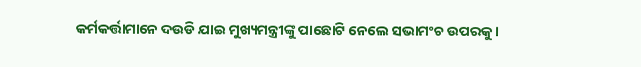କର୍ମକର୍ତ୍ତାମାନେ ଦଉଡି ଯାଇ ମୁଖ୍ୟମନ୍ତ୍ରୀଙ୍କୁ ପାଛୋଟି ନେଲେ ସଭାମଂଚ ଉପରକୁ ।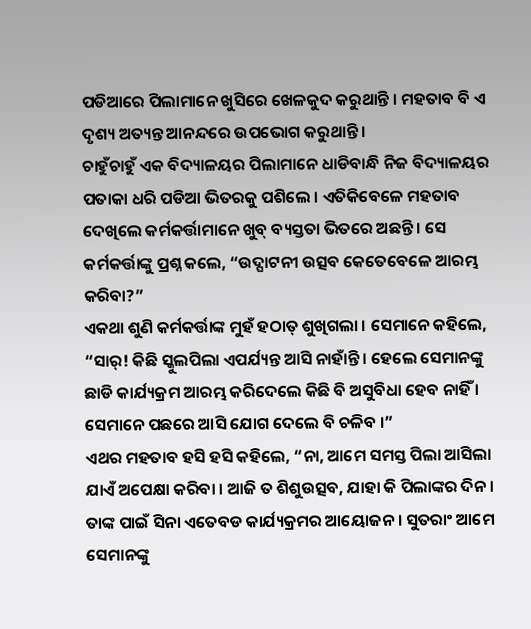ପଡିଆରେ ପିଲାମାନେ ଖୁସିରେ ଖେଳକୁଦ କରୁଥାନ୍ତି । ମହତାବ ବି ଏ ଦୃଶ୍ୟ ଅତ୍ୟନ୍ତ ଆନନ୍ଦରେ ଉପଭୋଗ କରୁଥାନ୍ତି ।
ଚାହୁଁଚାହୁଁ ଏକ ବିଦ୍ୟାଳୟର ପିଲାମାନେ ଧାଡିବାନ୍ଧି ନିଜ ବିଦ୍ୟାଳୟର ପତାକା ଧରି ପଡିଆ ଭିତରକୁ ପଶିଲେ । ଏତିକିବେଳେ ମହତାବ ଦେଖିଲେ କର୍ମକର୍ତ୍ତାମାନେ ଖୁବ୍ ବ୍ୟସ୍ତତା ଭିତରେ ଅଛନ୍ତି । ସେ କର୍ମକର୍ତ୍ତାଙ୍କୁ ପ୍ରଶ୍ନ କଲେ, “ଉଦ୍ଘାଟନୀ ଉତ୍ସବ କେତେବେଳେ ଆରମ୍ଭ କରିବା?”
ଏକଥା ଶୁଣି କର୍ମକର୍ତ୍ତାଙ୍କ ମୁହଁ ହଠାତ୍ ଶୁଖିଗଲା । ସେମାନେ କହିଲେ, “ସାର୍! କିଛି ସ୍କୁଲପିଲା ଏପର୍ଯ୍ୟନ୍ତ ଆସି ନାହାଁନ୍ତି । ହେଲେ ସେମାନଙ୍କୁ ଛାଡି କାର୍ଯ୍ୟକ୍ରମ ଆରମ୍ଭ କରିଦେଲେ କିଛି ବି ଅସୁବିଧା ହେବ ନାହିଁ । ସେମାନେ ପଛରେ ଆସି ଯୋଗ ଦେଲେ ବି ଚଳିବ ।”
ଏଥର ମହତାବ ହସି ହସି କହିଲେ, “ନା, ଆମେ ସମସ୍ତ ପିଲା ଆସିଲା ଯାଏଁ ଅପେକ୍ଷା କରିବା । ଆଜି ତ ଶିଶୁଉତ୍ସବ, ଯାହା କି ପିଲାଙ୍କର ଦିନ । ତାଙ୍କ ପାଇଁ ସିନା ଏତେବଡ କାର୍ଯ୍ୟକ୍ରମର ଆୟୋଜନ । ସୁତରାଂ ଆମେ ସେମାନଙ୍କୁ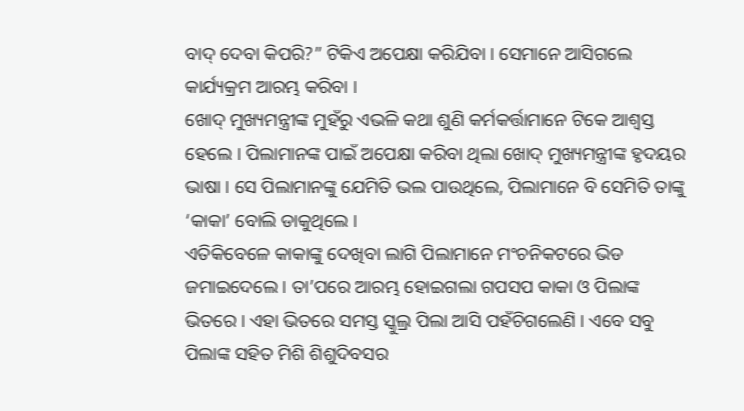ବାଦ୍ ଦେବା କିପରି?” ଟିକିଏ ଅପେକ୍ଷା କରିଯିବା । ସେମାନେ ଆସିଗଲେ କାର୍ଯ୍ୟକ୍ରମ ଆରମ୍ଭ କରିବା ।
ଖୋଦ୍ ମୁଖ୍ୟମନ୍ତ୍ରୀଙ୍କ ମୁହଁରୁ ଏଭଳି କଥା ଶୁଣି କର୍ମକର୍ତ୍ତାମାନେ ଟିକେ ଆଶ୍ୱସ୍ତ ହେଲେ । ପିଲାମାନଙ୍କ ପାଇଁ ଅପେକ୍ଷା କରିବା ଥିଲା ଖୋଦ୍ ମୁଖ୍ୟମନ୍ତ୍ରୀଙ୍କ ହୃଦୟର ଭାଷା । ସେ ପିଲାମାନଙ୍କୁ ଯେମିତି ଭଲ ପାଉଥିଲେ, ପିଲାମାନେ ବି ସେମିତି ତାଙ୍କୁ ‘କାକା’ ବୋଲି ଡାକୁଥିଲେ ।
ଏତିକିବେଳେ କାକାଙ୍କୁ ଦେଖିବା ଲାଗି ପିଲାମାନେ ମଂଚନିକଟରେ ଭିଡ ଜମାଇଦେଲେ । ତା’ପରେ ଆରମ୍ଭ ହୋଇଗଲା ଗପସପ କାକା ଓ ପିଲାଙ୍କ ଭିତରେ । ଏହା ଭିତରେ ସମସ୍ତ ସ୍କୁଲ୍ର ପିଲା ଆସି ପହଁଚିଗଲେଣି । ଏବେ ସବୁ ପିଲାଙ୍କ ସହିତ ମିଶି ଶିଶୁଦିବସର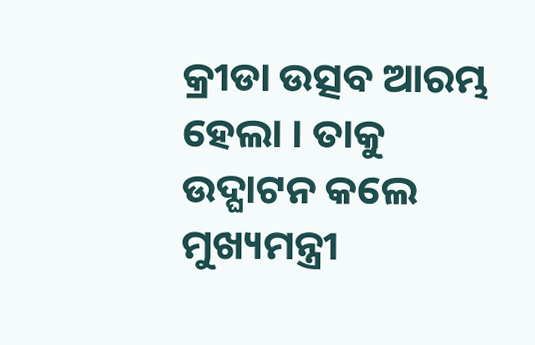କ୍ରୀଡା ଉତ୍ସବ ଆରମ୍ଭ ହେଲା । ତାକୁ ଉଦ୍ଘାଟନ କଲେ ମୁଖ୍ୟମନ୍ତ୍ରୀ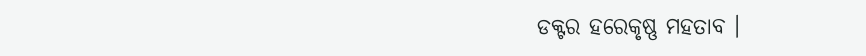ଡକ୍ଟର ହରେକୃଷ୍ଣ ମହତାବ ।